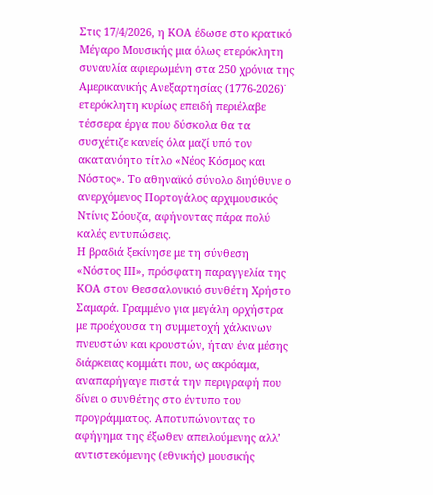Στις 17/4/2026, η ΚΟΑ έδωσε στο κρατικό Μέγαρο Μουσικής μια όλως ετερόκλητη συναυλία αφιερωμένη στα 250 χρόνια της Αμερικανικής Ανεξαρτησίας (1776-2026)˙ ετερόκλητη κυρίως επειδή περιέλαβε τέσσερα έργα που δύσκολα θα τα συσχέτιζε κανείς όλα μαζί υπό τον ακατανόητο τίτλο «Νέος Κόσμος και Νόστος». Το αθηναϊκό σύνολο διηύθυνε ο ανερχόμενος Πορτογάλος αρχιμουσικός Ντίνις Σόουζα, αφήνοντας πάρα πολύ καλές εντυπώσεις.
Η βραδιά ξεκίνησε με τη σύνθεση «Νόστος ΙΙΙ», πρόσφατη παραγγελία της ΚΟΑ στον Θεσσαλονικιό συνθέτη Χρήστο Σαμαρά. Γραμμένο για μεγάλη ορχήστρα με προέχουσα τη συμμετοχή χάλκινων πνευστών και κρουστών, ήταν ένα μέσης διάρκειας κομμάτι που, ως ακρόαμα, αναπαρήγαγε πιστά την περιγραφή που δίνει ο συνθέτης στο έντυπο του προγράμματος. Αποτυπώνοντας το αφήγημα της έξωθεν απειλούμενης αλλ’ αντιστεκόμενης (εθνικής) μουσικής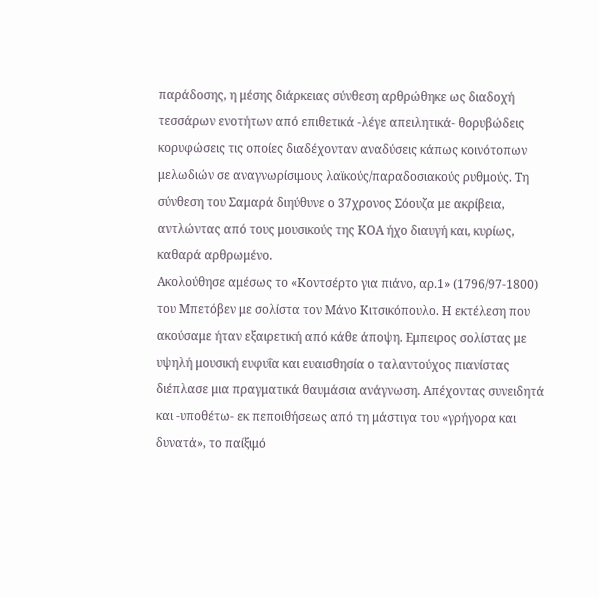παράδοσης, η μέσης διάρκειας σύνθεση αρθρώθηκε ως διαδοχή τεσσάρων ενοτήτων από επιθετικά -λέγε απειλητικά- θορυβώδεις κορυφώσεις τις οποίες διαδέχονταν αναδύσεις κάπως κοινότοπων μελωδιών σε αναγνωρίσιμους λαϊκούς/παραδοσιακούς ρυθμούς. Τη σύνθεση του Σαμαρά διηύθυνε ο 37χρονος Σόουζα με ακρίβεια, αντλώντας από τους μουσικούς της ΚΟΑ ήχο διαυγή και, κυρίως, καθαρά αρθρωμένο.
Ακολούθησε αμέσως το «Κοντσέρτο για πιάνο, αρ.1» (1796/97-1800) του Μπετόβεν με σολίστα τον Μάνο Κιτσικόπουλο. Η εκτέλεση που ακούσαμε ήταν εξαιρετική από κάθε άποψη. Εμπειρος σολίστας με υψηλή μουσική ευφυΐα και ευαισθησία ο ταλαντούχος πιανίστας διέπλασε μια πραγματικά θαυμάσια ανάγνωση. Απέχοντας συνειδητά και -υποθέτω- εκ πεποιθήσεως από τη μάστιγα του «γρήγορα και δυνατά», το παίξιμό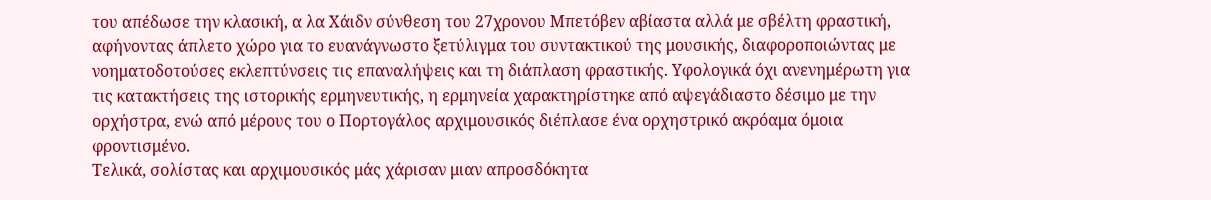του απέδωσε την κλασική, α λα Χάιδν σύνθεση του 27χρονου Μπετόβεν αβίαστα αλλά με σβέλτη φραστική, αφήνοντας άπλετο χώρο για το ευανάγνωστο ξετύλιγμα του συντακτικού της μουσικής, διαφοροποιώντας με νοηματοδοτούσες εκλεπτύνσεις τις επαναλήψεις και τη διάπλαση φραστικής. Υφολογικά όχι ανενημέρωτη για τις κατακτήσεις της ιστορικής ερμηνευτικής, η ερμηνεία χαρακτηρίστηκε από αψεγάδιαστο δέσιμο με την ορχήστρα, ενώ από μέρους του ο Πορτογάλος αρχιμουσικός διέπλασε ένα ορχηστρικό ακρόαμα όμοια φροντισμένο.
Τελικά, σολίστας και αρχιμουσικός μάς χάρισαν μιαν απροσδόκητα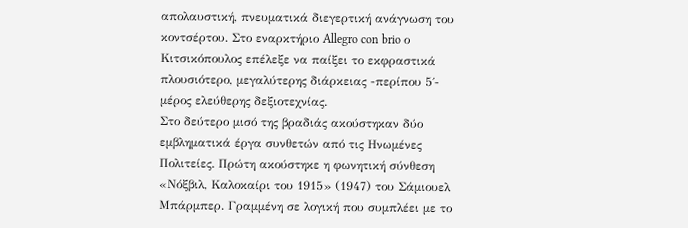απολαυστική, πνευματικά διεγερτική ανάγνωση του κοντσέρτου. Στο εναρκτήριο Allegro con brio ο Κιτσικόπουλος επέλεξε να παίξει το εκφραστικά πλουσιότερο, μεγαλύτερης διάρκειας -περίπου 5΄- μέρος ελεύθερης δεξιοτεχνίας.
Στο δεύτερο μισό της βραδιάς ακούστηκαν δύο εμβληματικά έργα συνθετών από τις Ηνωμένες Πολιτείες. Πρώτη ακούστηκε η φωνητική σύνθεση «Νόξβιλ, Καλοκαίρι του 1915» (1947) του Σάμιουελ Μπάρμπερ. Γραμμένη σε λογική που συμπλέει με το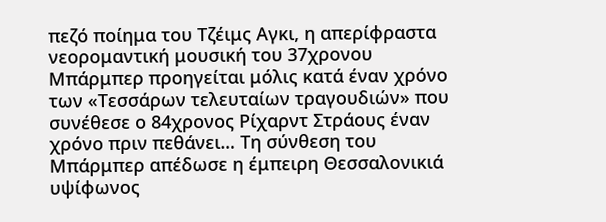πεζό ποίημα του Τζέιμς Αγκι, η απερίφραστα νεορομαντική μουσική του 37χρονου Μπάρμπερ προηγείται μόλις κατά έναν χρόνο των «Τεσσάρων τελευταίων τραγουδιών» που συνέθεσε ο 84χρονος Ρίχαρντ Στράους έναν χρόνο πριν πεθάνει… Τη σύνθεση του Μπάρμπερ απέδωσε η έμπειρη Θεσσαλονικιά υψίφωνος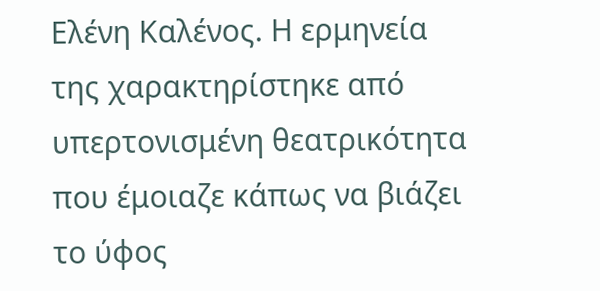Ελένη Καλένος. Η ερμηνεία της χαρακτηρίστηκε από υπερτονισμένη θεατρικότητα που έμοιαζε κάπως να βιάζει το ύφος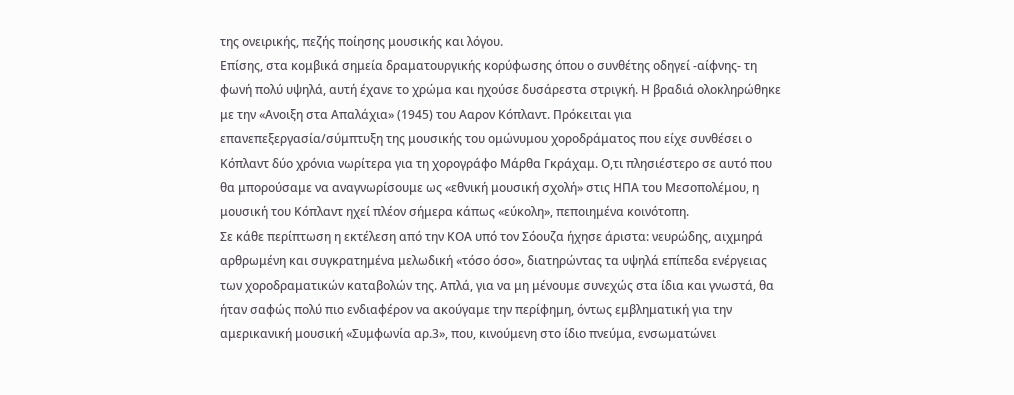της ονειρικής, πεζής ποίησης μουσικής και λόγου.
Επίσης, στα κομβικά σημεία δραματουργικής κορύφωσης όπου ο συνθέτης οδηγεί -αίφνης- τη φωνή πολύ υψηλά, αυτή έχανε το χρώμα και ηχούσε δυσάρεστα στριγκή. Η βραδιά ολοκληρώθηκε με την «Ανοιξη στα Απαλάχια» (1945) του Ααρον Κόπλαντ. Πρόκειται για επανεπεξεργασία/σύμπτυξη της μουσικής του ομώνυμου χοροδράματος που είχε συνθέσει ο Κόπλαντ δύο χρόνια νωρίτερα για τη χορογράφο Μάρθα Γκράχαμ. Ο,τι πλησιέστερο σε αυτό που θα μπορούσαμε να αναγνωρίσουμε ως «εθνική μουσική σχολή» στις ΗΠΑ του Μεσοπολέμου, η μουσική του Κόπλαντ ηχεί πλέον σήμερα κάπως «εύκολη», πεποιημένα κοινότοπη.
Σε κάθε περίπτωση η εκτέλεση από την ΚΟΑ υπό τον Σόουζα ήχησε άριστα: νευρώδης, αιχμηρά αρθρωμένη και συγκρατημένα μελωδική «τόσο όσο», διατηρώντας τα υψηλά επίπεδα ενέργειας των χοροδραματικών καταβολών της. Απλά, για να μη μένουμε συνεχώς στα ίδια και γνωστά, θα ήταν σαφώς πολύ πιο ενδιαφέρον να ακούγαμε την περίφημη, όντως εμβληματική για την αμερικανική μουσική «Συμφωνία αρ.3», που, κινούμενη στο ίδιο πνεύμα, ενσωματώνει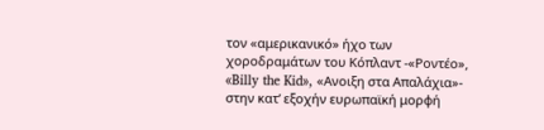τον «αμερικανικό» ήχο των χοροδραμάτων του Κόπλαντ -«Ροντέο», «Billy the Kid», «Ανοιξη στα Απαλάχια»- στην κατ’ εξοχήν ευρωπαϊκή μορφή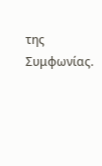της Συμφωνίας.